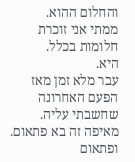והחלום ההוא.
ממתי אני זוכרת חלומות בכלל.
היא.
עבר מלא זמן מאז הפעם האחרונה שחשבתי עליה.
מאיפה זה בא פתאום.
ופתאום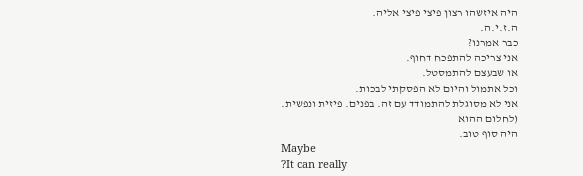היה איזשהו רצון פיצי פיצי אליה.
ה.ז.י.ה.
כבר אמרנו?
אני צריכה להתפכח דחוף.
או שבעצם להתמסטל.
וכל אתמול והיום לא הפסקתי לבכות.
אני לא מסוגלת להתמודד עם זה. בפנים. פיזית ונפשית.
(לחלום ההוא
היה סוף טוב.
Maybe
?It can really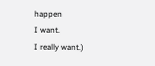happen
I want.
I really want.)